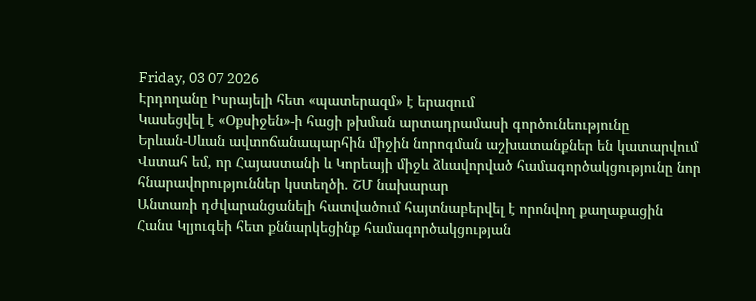Friday, 03 07 2026
Էրդողանը Իսրայելի հետ «պատերազմ» է երազում
Կասեցվել է «Օքսիջեն»-ի հացի թխման արտադրամասի գործունեությունը
Երևան-Սևան ավտոճանապարհին միջին նորոգման աշխատանքներ են կատարվում
Վստահ եմ, որ Հայաստանի և Կորեայի միջև ձևավորված համագործակցությունը նոր հնարավորություններ կստեղծի. ՇՄ նախարար
Անտառի դժվարանցանելի հատվածում հայտնաբերվել է որոնվող քաղաքացին
Հանս Կլյուգեի հետ քննարկեցինք համագործակցության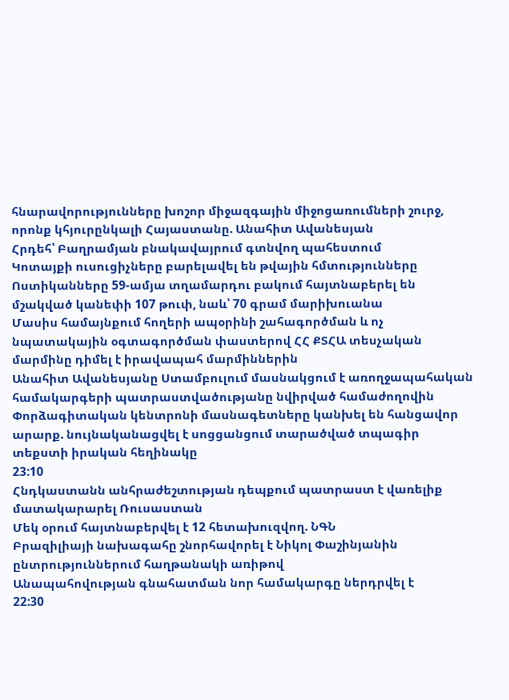հնարավորությունները խոշոր միջազգային միջոցառումների շուրջ, որոնք կհյուրընկալի Հայաստանը. Անահիտ Ավանեսյան
Հրդեհ՝ Բաղրամյան բնակավայրում գտնվող պահեստում
Կոտայքի ուսուցիչները բարելավել են թվային հմտությունները
Ոստիկանները 59-ամյա տղամարդու բակում հայտնաբերել են մշակված կանեփի 107 թուփ, նաև՝ 70 գրամ մարիխուանա
Մասիս համայնքում հողերի ապօրինի շահագործման և ոչ նպատակային օգտագործման փաստերով ՀՀ ՔՏՀԱ տեսչական մարմինը դիմել է իրավապահ մարմիններին
Անահիտ Ավանեսյանը Ստամբուլում մասնակցում է առողջապահական համակարգերի պատրաստվածությանը նվիրված համաժողովին
Փորձագիտական կենտրոնի մասնագետները կանխել են հանցավոր արարք. նույնականացվել է սոցցանցում տարածված տպագիր տեքստի իրական հեղինակը
23:10
Հնդկաստանն անհրաժեշտության դեպքում պատրաստ է վառելիք մատակարարել Ռուսաստան
Մեկ օրում հայտնաբերվել է 12 հետախուզվող. ՆԳՆ
Բրազիլիայի նախագահը շնորհավորել է Նիկոլ Փաշինյանին ընտրություններում հաղթանակի առիթով
Անապահովության գնահատման նոր համակարգը ներդրվել է
22:30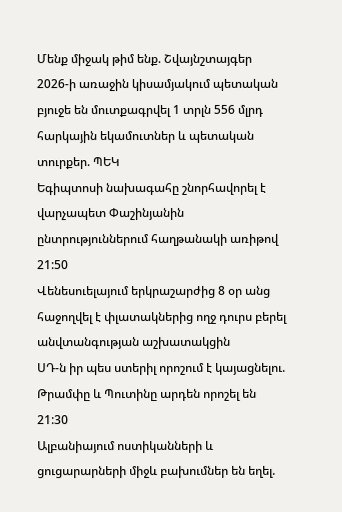Մենք միջակ թիմ ենք. Շվայնշտայգեր
2026-ի առաջին կիսամյակում պետական բյուջե են մուտքագրվել 1 տրլն 556 մլրդ հարկային եկամուտներ և պետական տուրքեր. ՊԵԿ
Եգիպտոսի նախագահը շնորհավորել է վարչապետ Փաշինյանին ընտրություններում հաղթանակի առիթով
21:50
Վենեսուելայում երկրաշարժից 8 օր անց հաջողվել է փլատակներից ողջ դուրս բերել անվտանգության աշխատակցին
ՍԴ-ն իր պես ստերիլ որոշում է կայացնելու. Թրամփը և Պուտինը արդեն որոշել են
21:30
Ալբանիայում ոստիկանների և ցուցարարների միջև բախումներ են եղել.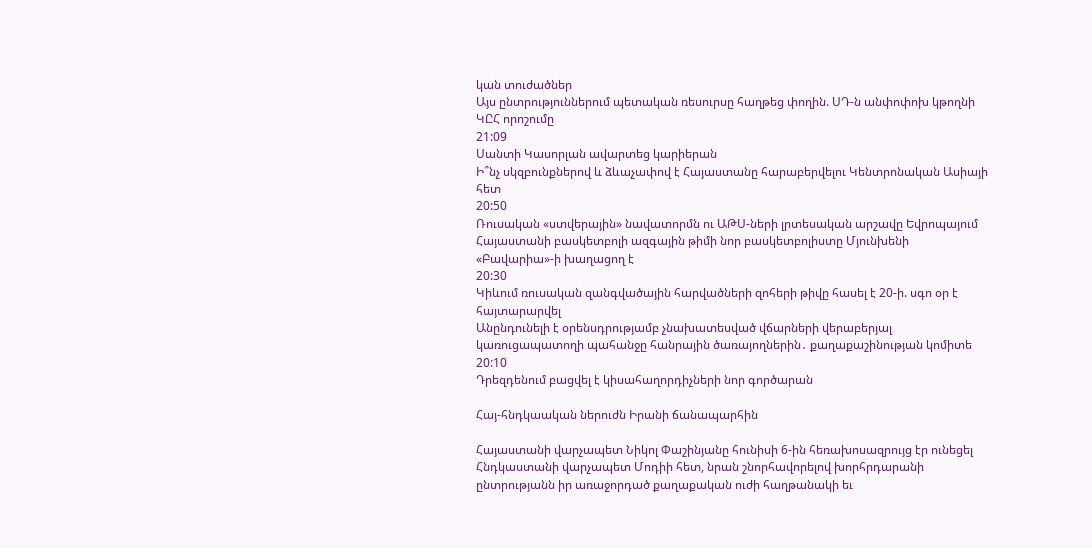կան տուժածներ
Այս ընտրություններում պետական ռեսուրսը հաղթեց փողին. ՍԴ-ն անփոփոխ կթողնի ԿԸՀ որոշումը
21:09
Սանտի Կասորլան ավարտեց կարիերան
Ի՞նչ սկզբունքներով և ձևաչափով է Հայաստանը հարաբերվելու Կենտրոնական Ասիայի հետ
20:50
Ռուսական «ստվերային» նավատորմն ու ԱԹՍ-ների լրտեսական արշավը Եվրոպայում
Հայաստանի բասկետբոլի ազգային թիմի նոր բասկետբոլիստը Մյունխենի «Բավարիա»-ի խաղացող է
20:30
Կիևում ռուսական զանգվածային հարվածների զոհերի թիվը հասել է 20-ի. սգո օր է հայտարարվել
Անընդունելի է օրենսդրությամբ չնախատեսված վճարների վերաբերյալ կառուցապատողի պահանջը հանրային ծառայողներին․ քաղաքաշինության կոմիտե
20:10
Դրեզդենում բացվել է կիսահաղորդիչների նոր գործարան

Հայ-հնդկաական ներուժն Իրանի ճանապարհին

Հայաստանի վարչապետ Նիկոլ Փաշինյանը հունիսի 6-ին հեռախոսազրույց էր ունեցել Հնդկաստանի վարչապետ Մոդիի հետ, նրան շնորհավորելով խորհրդարանի ընտրությանն իր առաջորդած քաղաքական ուժի հաղթանակի եւ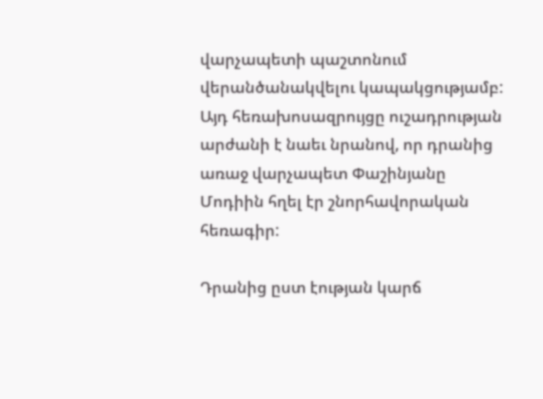վարչապետի պաշտոնում վերանծանակվելու կապակցությամբ: Այդ հեռախոսազրույցը ուշադրության արժանի է նաեւ նրանով, որ դրանից առաջ վարչապետ Փաշինյանը Մոդիին հղել էր շնորհավորական հեռագիր:

Դրանից ըստ էության կարճ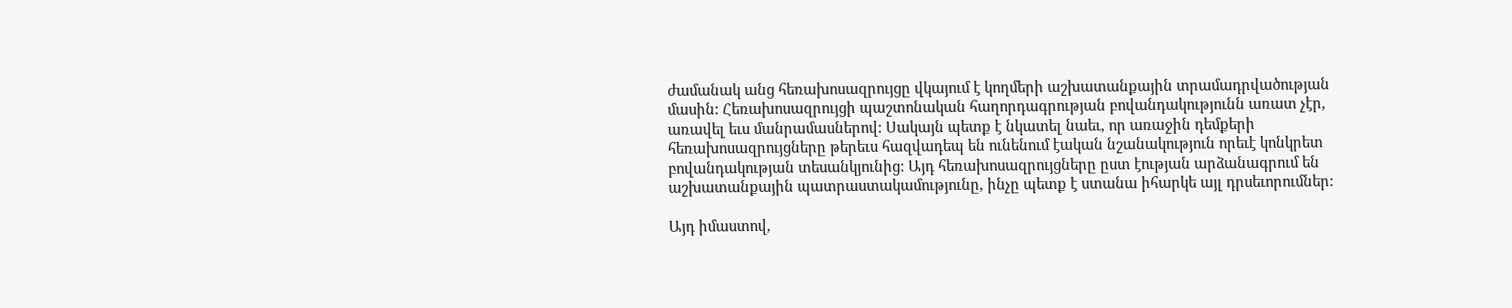ժամանակ անց հեռախոսազրույցը վկայում է կողմերի աշխատանքային տրամադրվածության մասին: Հեռախոսազրույցի պաշտոնական հաղորդագրության բովանդակությունն առատ չէր, առավել եւս մանրամասներով: Սակայն պետք է նկատել նաեւ, որ առաջին դեմքերի հեռախոսազրույցները թերեւս հազվադեպ են ունենում էական նշանակություն որեւէ կոնկրետ բովանդակության տեսանկյունից: Այդ հեռախոսազրույցները ըստ էության արձանագրում են աշխատանքային պատրաստակամությունը, ինչը պետք է ստանա իհարկե այլ դրսեւորումներ:

Այդ իմաստով,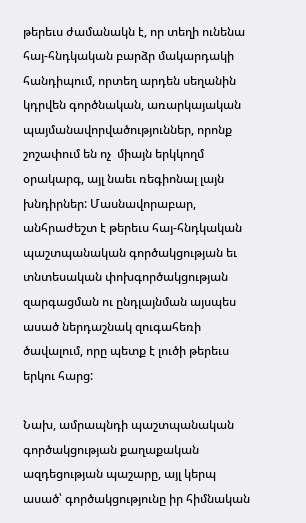թերեւս ժամանակն է, որ տեղի ունենա հայ-հնդկական բարձր մակարդակի հանդիպում, որտեղ արդեն սեղանին կդրվեն գործնական, առարկայական պայմանավորվածություններ, որոնք շոշափում են ոչ  միայն երկկողմ օրակարգ, այլ նաեւ ռեգիոնալ լայն խնդիրներ: Մասնավորաբար, անհրաժեշտ է թերեւս հայ-հնդկական պաշտպանական գործակցության եւ տնտեսական փոխգործակցության զարգացման ու ընդլայնման այսպես ասած ներդաշնակ զուգահեռի ծավալում, որը պետք է լուծի թերեւս երկու հարց:

Նախ, ամրապնդի պաշտպանական գործակցության քաղաքական ազդեցության պաշարը, այլ կերպ ասած՝ գործակցությունը իր հիմնական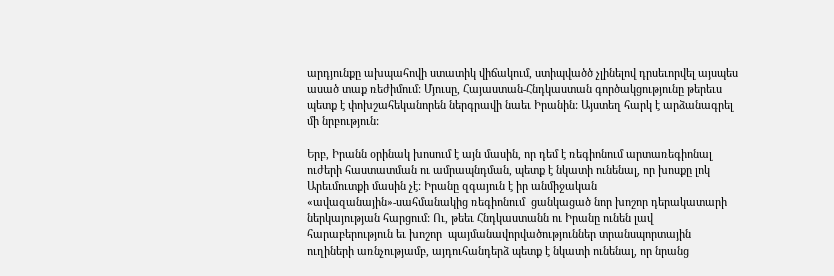արդյունքը ախպահովի ստատիկ վիճակում, ստիպվածծ չլինելով դրսեւորվել այսպես ասած տաք ռեժիմում: Մյուսը, Հայաստան-Հնդկաստան գործակցությունը թերեւս պետք է փոխշահեկանորեն ներգրավի նաեւ Իրանին: Այստեղ հարկ է արձանագրել մի նրբություն:

Երբ, Իրանն օրինակ խոսում է այն մասին, որ դեմ է ռեգիոնում արտառեգիոնալ ուժերի հաստատման ու ամրապնդման, պետք է նկատի ունենալ, որ խոսքը լոկ Արեւմուտքի մասին չէ: Իրանը զգայուն է իր անմիջական «ավազանային»-սահմանակից ռեգիոնում  ցանկացած նոր խոշոր դերակատարի ներկայության հարցում: Ու, թեեւ Հնդկաստանն ու Իրանը ունեն լավ հարաբերություն եւ խոշոր  պայմանավորվածություններ տրանսպորտային ուղիների առնչությամբ, այդուհանդերձ պետք է նկատի ունենալ, որ նրանց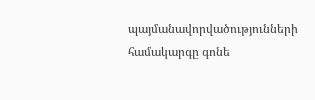պայմանավորվածությունների համակարգը գոնե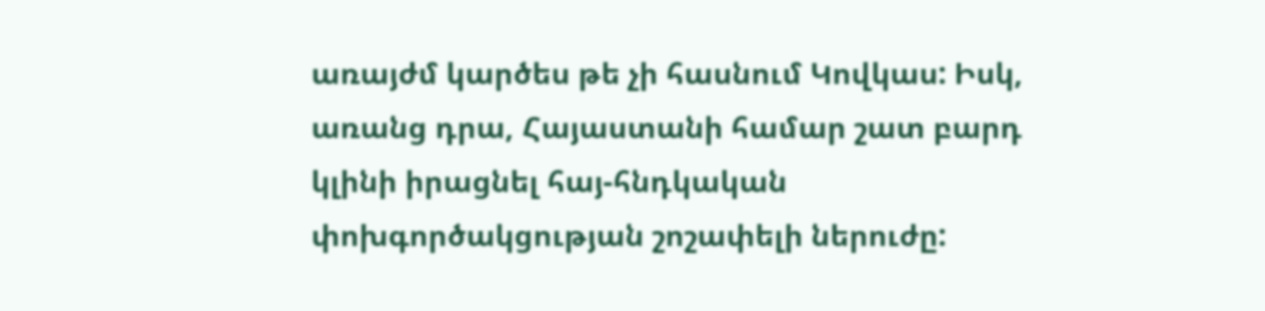առայժմ կարծես թե չի հասնում Կովկաս: Իսկ, առանց դրա, Հայաստանի համար շատ բարդ կլինի իրացնել հայ-հնդկական փոխգործակցության շոշափելի ներուժը: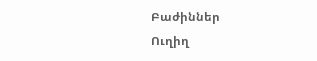Բաժիններ
Ուղիղ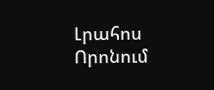Լրահոս
Որոնում